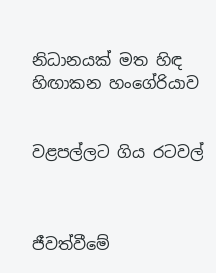නිධානයක් මත හිඳ හිඟාකන හංගේරියාව


වළපල්ලට ගිය රටවල්



ජීවත්වීමේ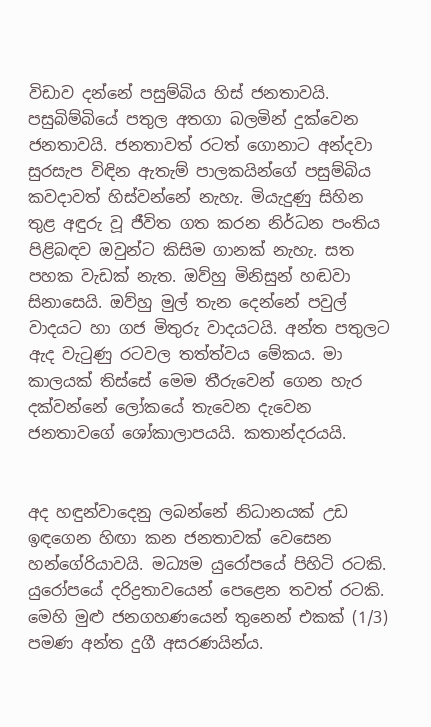විඩාව දන්නේ පසුම්බිය හිස් ජනතාවයි. පසුබිම්බියේ පතුල අතගා බලමින් දුක්වෙන ජනතාවයි. ජනතාවත් රටත් ගොනාට අන්දවා සුරසැප විඳින ඇතැම් පාලකයින්ගේ පසුම්බිය කවදාවත් හිස්වන්නේ නැහැ. මියැදුණු සිහින තුළ අඳුරු වූ ජීවිත ගත කරන නිර්ධන පංතිය පිළිබඳව ඔවුන්ට කිසිම ගානක් නැහැ. සත පහක වැඩක් නැත. ඔව්හු මිනිසුන් හඬවා සිනාසෙයි. ඔව්හු මුල් තැන දෙන්නේ පවුල් වාදයට හා ගජ මිතුරු වාදයටයි. අන්ත පතුලට ඇද වැටුණු රටවල තත්ත්වය මේකය. මා කාලයක් තිස්සේ මෙම තීරුවෙන් ගෙන හැර දක්වන්නේ ලෝකයේ තැවෙන දැවෙන ජනතාවගේ ශෝකාලාපයයි. කතාන්දරයයි.


අද හඳුන්වාදෙනු ලබන්නේ නිධානයක් උඩ ඉඳගෙන හිඟා කන ජනතාවක් වෙසෙන හන්ගේරියාවයි. මධ්‍යම යුරෝපයේ පිහිටි රටකි. යුරෝපයේ දරිද්‍රතාවයෙන් පෙළෙන තවත් රටකි. මෙහි මුළු ජනගහණයෙන් තුනෙන් එකක් (1/3) පමණ අන්ත දුගී අසරණයින්ය.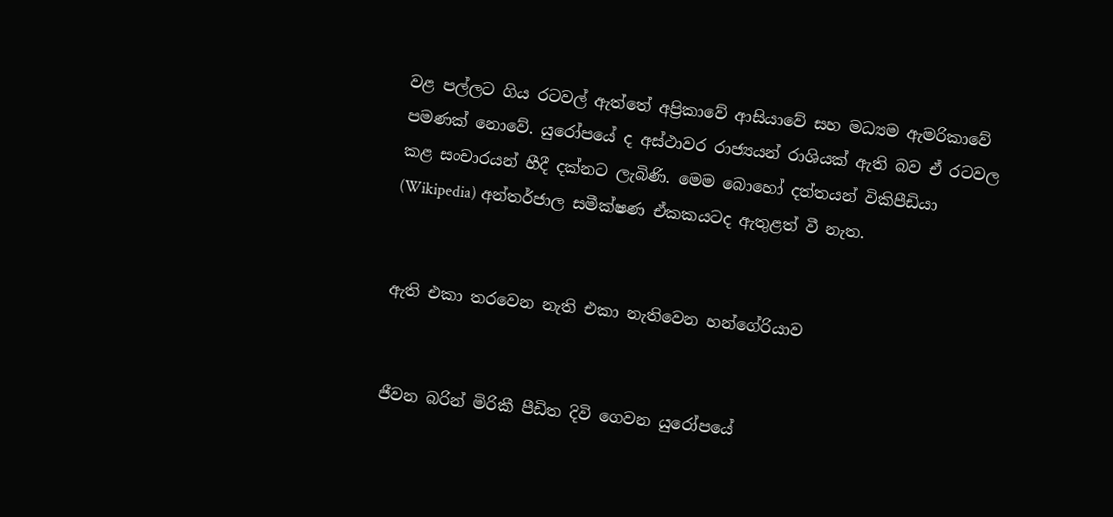වළ පල්ලට ගිය රටවල් ඇත්තේ අප්‍රිකාවේ ආසියාවේ සහ මධ්‍යම ඇමරිකාවේ පමණක් නොවේ. යුරෝපයේ ද අස්ථාවර රාජ්‍යයන් රාශියක් ඇති බව ඒ රටවල කළ සංචාරයන් හීදී දක්නට ලැබිණි. මෙම බොහෝ දත්තයන් විකිපීඩියා (Wikipedia) අන්තර්ජාල සමීක්ෂණ ඒකකයටද ඇතුළත් වී නැත.


ඇති එකා තරවෙන නැති එකා නැතිවෙන හන්ගේරියාව


ජීවන බරින් මිරිකී පීඩිත දිවි ගෙවන යුරෝපයේ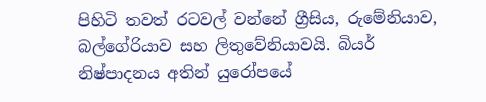පිහිටි තවත් රටවල් වන්නේ ග්‍රීසිය, රුමේනියාව, බල්ගේරියාව සහ ලිතුවේනියාවයි. බියර් නිෂ්පාදනය අතින් යුරෝපයේ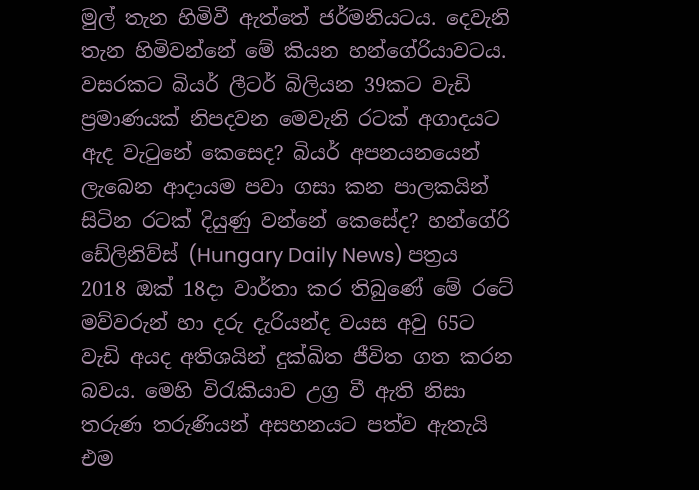මුල් තැන හිමිවී ඇත්තේ ජර්මනියටය. දෙවැනි තැන හිමිවන්නේ මේ කියන හන්ගේරියාවටය. වසරකට බියර් ලීටර් බිලියන 39කට වැඩි ප්‍රමාණයක් නිපදවන මෙවැනි රටක් අගාදයට ඇද වැටුනේ කෙසෙද? බියර් අපනයනයෙන් ලැබෙන ආදායම පවා ගසා කන පාලකයින් සිටින රටක් දියුණු වන්නේ කෙසේද? හන්ගේරි ඩේලිනිව්ස් (Hungary Daily News) පත්‍රය 2018 ඔක් 18දා වාර්තා කර තිබුණේ මේ රටේ මව්වරුන් හා දරු දැරියන්ද වයස අවු 65ට වැඩි අයද අතිශයින් දුක්ඛිත ජීවිත ගත කරන බවය. මෙහි විරැකියාව උග්‍ර වී ඇති නිසා තරුණ තරුණියන් අසහනයට පත්ව ඇතැයි එම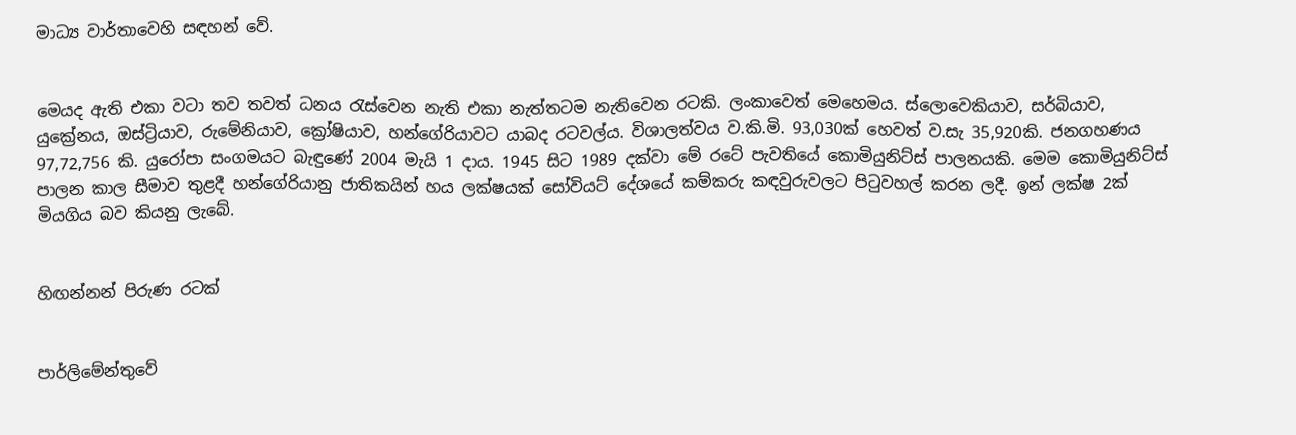මාධ්‍ය වාර්තාවෙහි සඳහන් වේ.


මෙයද ඇති එකා වටා තව තවත් ධනය රැස්වෙන නැති එකා නැත්තටම නැතිවෙන රටකි. ලංකාවෙත් මෙහෙමය. ස්ලොවෙකියාව, සර්බියාව, යුක්‍රේනය, ඔස්ට්‍රියාව, රුමේනියාව, ක්‍රෝෂියාව, හන්ගේරියාවට යාබද රටවල්ය. විශාලත්වය ව.කි.මි. 93,030ක් හෙවත් ව.සැ 35,920කි. ජනගහණය 97,72,756 කි. යුරෝපා සංගමයට බැඳුණේ 2004 මැයි 1 දාය. 1945 සිට 1989 දක්වා මේ රටේ පැවතියේ කොමියුනිට්ස් පාලනයකි. මෙම කොමියුනිට්ස් පාලන කාල සීමාව තුළදී හන්ගේරියානු ජාතිකයින් හය ලක්ෂයක් සෝවියට් දේශයේ කම්කරු කඳවුරුවලට පිටුවහල් කරන ලදී. ඉන් ලක්ෂ 2ක් මියගිය බව කියනු ලැබේ.


හිඟන්නන් පිරුණ රටක්


පාර්ලිමේන්තුවේ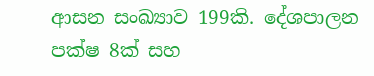ආසන සංඛ්‍යාව 199කි. දේශපාලන පක්ෂ 8ක් සහ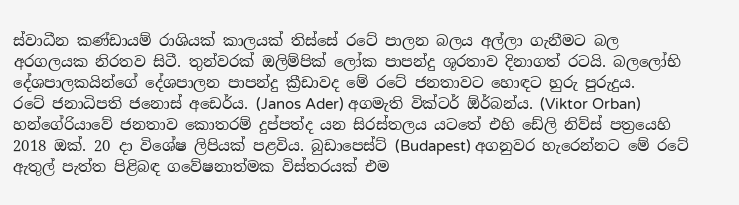ස්වාධීන කණ්ඩායම් රාශියක් කාලයක් තිස්සේ රටේ පාලන බලය අල්ලා ගැනීමට බල අරගලයක නිරතව සිටී. තුන්වරක් ඔලිම්පික් ලෝක පාපන්දු ශූරතාව දිනාගත් රටයි. බලලෝභි දේශපාලකයින්ගේ දේශපාලන පාපන්දු ක්‍රීඩාවද මේ රටේ ජනතාවට හොඳට හුරු පුරුදුය.
රටේ ජනාධිපති ජනොස් අඩෙර්ය. (Janos Ader) අගමැති වික්ටර් ඕර්බන්ය. (Viktor Orban) හන්ගේරියාවේ ජනතාව කොතරම් දුප්පත්ද යන සිරස්තලය යටතේ එහි ඩේලි නිව්ස් පත්‍රයෙහි 2018 ඔක්. 20 දා විශේෂ ලිපියක් පළවිය. බුඩාපෙස්ට් (Budapest) අගනුවර හැරෙන්නට මේ රටේ ඇතුල් පැත්ත පිළිබඳ ගවේෂනාත්මක විස්තරයක් එම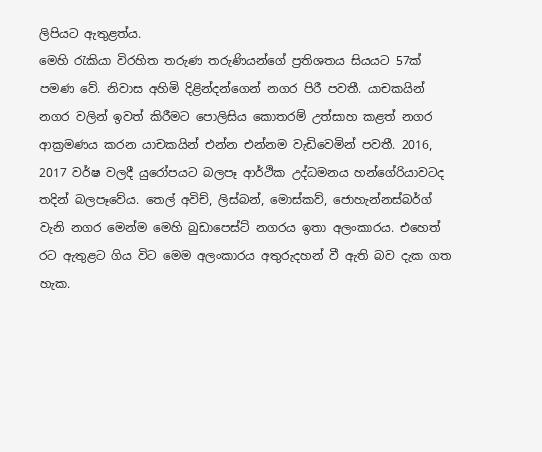ලිපියට ඇතුළත්ය.
මෙහි රැකියා විරහිත තරුණ තරුණියන්ගේ ප්‍රතිශතය සියයට 57ක් පමණ වේ. නිවාස අහිමි දිළින්දන්ගෙන් නගර පිරී පවතී. යාචකයින් නගර වලින් ඉවත් කිරීමට පොලිසිය කොතරම් උත්සාහ කළත් නගර ආක්‍රමණය කරන යාචකයින් එන්න එන්නම වැඩිවෙමින් පවතී. 2016, 2017 වර්ෂ වලදී යුරෝපයට බලපෑ ආර්ථික උද්ධමනය හන්ගේරියාවටද තදින් බලපෑවේය. තෙල් අවිච්, ලිස්බන්, මොස්කව්, ජොහැන්නස්බර්ග් වැනි නගර මෙන්ම මෙහි බුඩාපෙස්ට් නගරය ඉතා අලංකාරය. එහෙත් රට ඇතුළට ගිය විට මෙම අලංකාරය අතුරුදහන් වී ඇති බව දැක ගත හැක.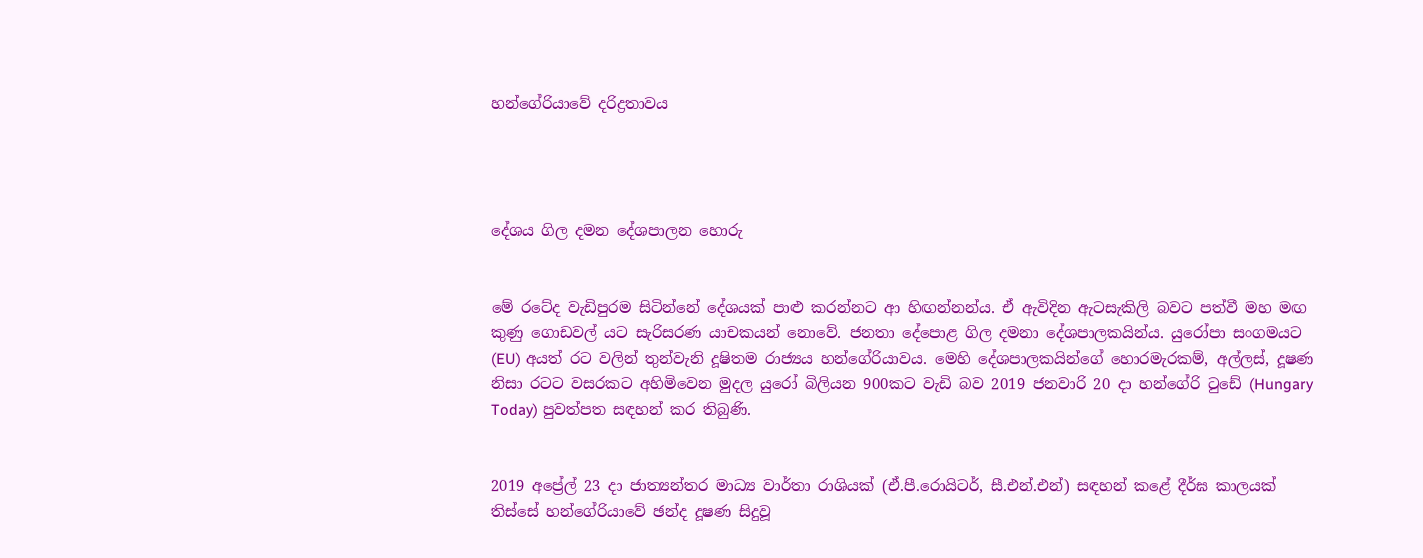හන්ගේරියාවේ දරිද්‍රතාවය




දේශය ගිල දමන දේශපාලන හොරු


මේ රටේද වැඩිපුරම සිටින්නේ දේශයක් පාළු කරන්නට ආ හිඟන්නන්ය. ඒ ඇවිදින ඇටසැකිලි බවට පත්වී මහ මඟ කුණු ගොඩවල් යට සැරිසරණ යාචකයන් නොවේ. ජනතා දේපොළ ගිල දමනා දේශපාලකයින්ය. යුරෝපා සංගමයට (EU) අයත් රට වලින් තුන්වැනි දූෂිතම රාජ්‍යය හන්ගේරියාවය. මෙහි දේශපාලකයින්ගේ හොරමැරකම්, අල්ලස්, දූෂණ නිසා රටට වසරකට අහිමිවෙන මුදල යුරෝ බිලියන 900කට වැඩි බව 2019 ජනවාරි 20 දා හන්ගේරි ටුඩේ (Hungary Today) පුවත්පත සඳහන් කර තිබුණි.


2019 අප්‍රේල් 23 දා ජාත්‍යන්තර මාධ්‍ය වාර්තා රාශියක් (ඒ.පී.රොයිටර්, සී.එන්.එන්) සඳහන් කළේ දීර්ඝ කාලයක් තිස්සේ හන්ගේරියාවේ ඡන්ද දූෂණ සිදුවූ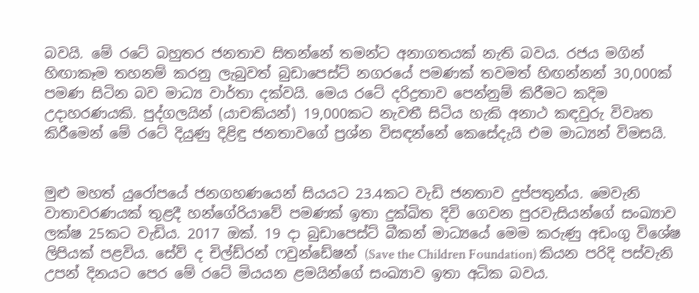බවයි. මේ රටේ බහුතර ජනතාව සිතන්නේ තමන්ට අනාගතයක් නැති බවය. රජය මගින් හිඟාකෑම තහනම් කරනු ලැබුවත් බුඩාපෙස්ට් නගරයේ පමණක් තවමත් හිඟන්නන් 30,000ක් පමණ සිටින බව මාධ්‍ය වාර්තා දක්වයි. මෙය රටේ දරිද්‍රතාව පෙන්නුම් කිරීමට කදිම උදාහරණයකි. පුද්ගලයින් (යාචකියන්) 19,000කට නැවතී සිටිය හැකි අනාථ කඳවුරු විවෘත කිරීමෙන් මේ රටේ දියුණු දිළිඳු ජනතාවගේ ප්‍රශ්න විසඳන්නේ කෙසේදැයි එම මාධ්‍යන් විමසයි.


මුළු මහත් යුරෝපයේ ජනගහණයෙන් සියයට 23.4කට වැඩි ජනතාව දුප්පතුන්ය. මෙවැනි වාතාවරණයක් තුළදී හන්ගේරියාවේ පමණක් ඉතා දුක්ඛිත දිවි ගෙවන පුරවැසියන්ගේ සංඛ්‍යාව ලක්ෂ 25කට වැඩිය. 2017 ඔක්. 19 දා බුඩාපෙස්ට් බීකන් මාධ්‍යයේ මෙම කරුණු අඩංගු විශේෂ ලිපියක් පළවිය. සේව් ද චිල්ඩ්රන් ෆවුන්ඩේෂන් (Save the Children Foundation) කියන පරිදි පස්වැනි උපන් දිනයට පෙර මේ රටේ මියයන ළමයින්ගේ සංඛ්‍යාව ඉතා අධික බවය.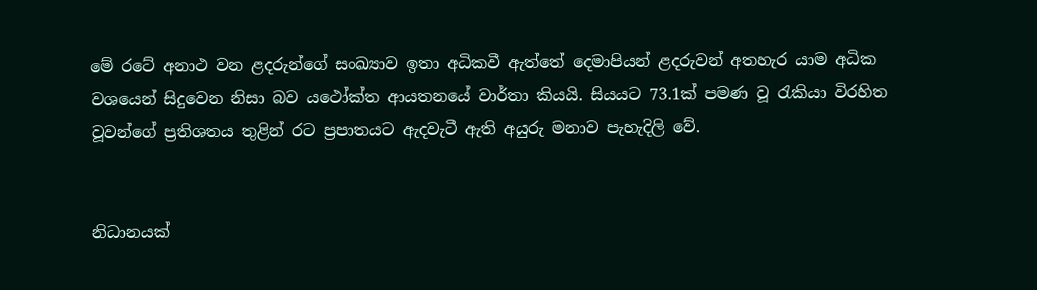මේ රටේ අනාථ වන ළදරුන්ගේ සංඛ්‍යාව ඉතා අධිකවී ඇත්තේ දෙමාපියන් ළදරුවන් අතහැර යාම අධික වශයෙන් සිදුවෙන නිසා බව යථෝක්ත ආයතනයේ වාර්තා කියයි. සියයට 73.1ක් පමණ වූ රැකියා විරහිත වූවන්ගේ ප්‍රතිශතය තුළින් රට ප්‍රපාතයට ඇදවැටී ඇති අයුරු මනාව පැහැදිලි වේ.


නිධානයක්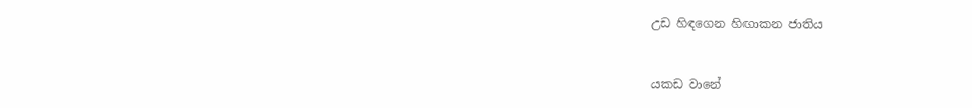උඩ හිඳගෙන හිඟාකන ජාතිය


යකඩ වානේ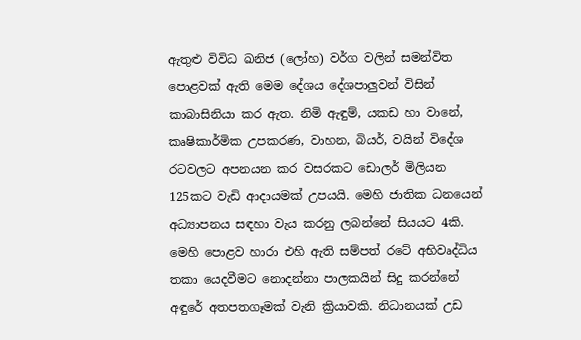ඇතුළු විවිධ ඛනිජ (ලෝහ) වර්ග වලින් සමන්විත පොළවක් ඇති මෙම දේශය දේශපාලුවන් විසින් කාබාසිනියා කර ඇත. නිමි ඇඳුම්, යකඩ හා වානේ, කෘෂිකාර්මික උපකරණ, වාහන, බියර්, වයින් විදේශ රටවලට අපනයන කර වසරකට ඩොලර් මිලියන 125කට වැඩි ආදායමක් උපයයි. මෙහි ජාතික ධනයෙන් අධ්‍යාපනය සඳහා වැය කරනු ලබන්නේ සියයට 4කි. මෙහි පොළව හාරා එහි ඇති සම්පත් රටේ අභිවෘද්ධිය තකා යෙදවීමට නොදන්නා පාලකයින් සිදු කරන්නේ අඳුරේ අතපතගෑමක් වැනි ක්‍රියාවකි. නිධානයක් උඩ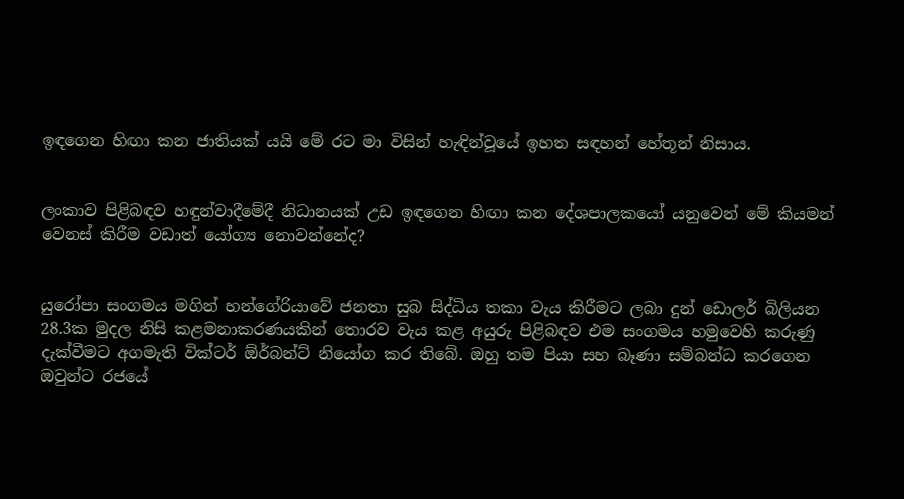ඉඳගෙන හිඟා කන ජාතියක් යයි මේ රට මා විසින් හැඳින්වූයේ ඉහත සඳහන් හේතූන් නිසාය.


ලංකාව පිළිබඳව හඳුන්වාදීමේදී නිධානයක් උඩ ඉඳගෙන හිඟා කන දේශපාලකයෝ යනුවෙන් මේ කියමන් වෙනස් කිරීම වඩාත් යෝග්‍ය නොවන්නේද?


යුරෝපා සංගමය මගින් හන්ගේරියාවේ ජනතා සුබ සිද්ධිය තකා වැය කිරීමට ලබා දුන් ඩොලර් බිලියන 28.3ක මුදල නිසි කළමනාකරණයකින් තොරව වැය කළ අයුරු පිළිබඳව එම සංගමය හමුවෙහි කරුණු දැක්වීමට අගමැති වික්ටර් ඕර්බන්ට් නියෝග කර තිබේ. ඔහු තම පියා සහ බෑණා සම්බන්ධ කරගෙන ඔවුන්ට රජයේ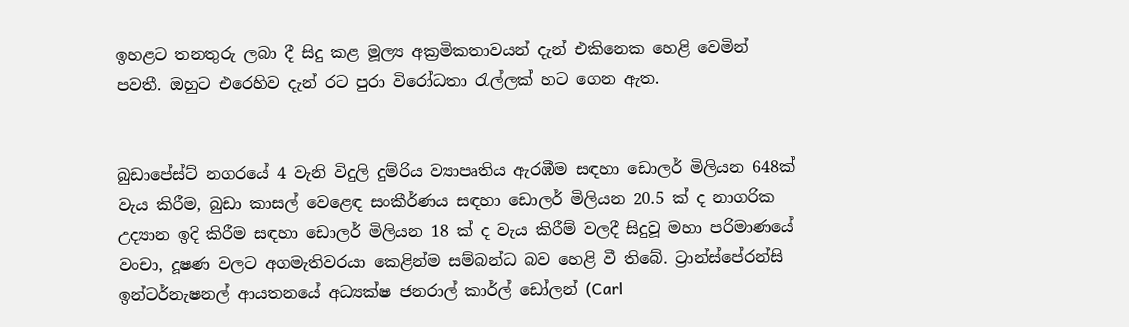ඉහළට තනතුරු ලබා දී සිදු කළ මූල්‍ය අක්‍රමිකතාවයන් දැන් එකිනෙක හෙළි වෙමින් පවතී. ඔහුට එරෙහිව දැන් රට පුරා විරෝධතා රැල්ලක් හට ගෙන ඇත.


බුඩාපේස්ට් නගරයේ 4 වැනි විදුලි දුම්රිය ව්‍යාපෘතිය ඇරඹීම සඳහා ඩොලර් මිලියන 648ක් වැය කිරීම, බුඩා කාසල් වෙළෙඳ සංකීර්ණය සඳහා ඩොලර් මිලියන 20.5 ක් ද නාගරික උද්‍යාන ඉදි කිරීම සඳහා ඩොලර් මිලියන 18 ක් ද වැය කිරීම් වලදී සිදුවූ මහා පරිමාණයේ වංචා, දූෂණ වලට අගමැතිවරයා කෙළින්ම සම්බන්ධ බව හෙළි වී තිබේ. ට්‍රාන්ස්පේරන්සි ඉන්ටර්නැෂනල් ආයතනයේ අධ්‍යක්ෂ ජනරාල් කාර්ල් ඩෝලන් (Carl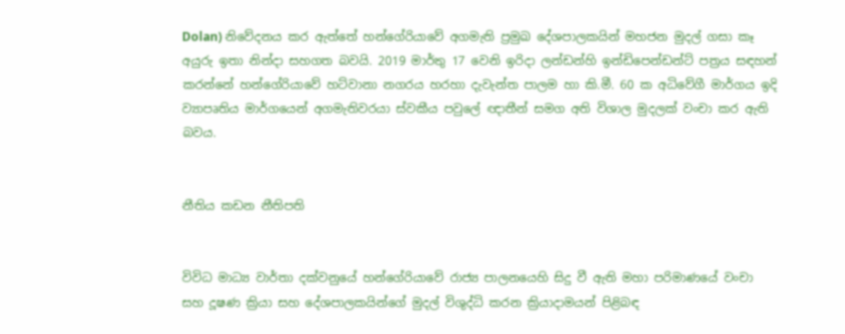Dolan) නිවේදනය කර ඇත්තේ හන්ගේරියාවේ අගමැති ප්‍රමුඛ දේශපාලකයින් මහජන මුදල් ගසා කෑ අයුරු ඉතා නින්දා සහගත බවයි. 2019 මාර්තු 17 වෙනි ඉරිදා ලන්ඩන්හි ඉන්ඩිපෙන්ඩන්ට් පත්‍රය සඳහන් කරන්නේ හන්ගේරියාවේ හට්වානා නගරය හරහා දැවැන්ත පාලම හා කි.මී. 60 ක අධිවේගී මාර්ගය ඉදි ව්‍යාපෘතිය මාර්ගයෙන් අගමැතිවරයා ස්වකීය පවුලේ ඥාතීන් සමග අති විශාල මුදලක් වංචා කර ඇති බවය.


නීතිය කඩන නීතිපති


විවිධ මාධ්‍ය වාර්තා දක්වනුයේ හන්ගේරියාවේ රාජ්‍ය පාලනයෙහි සිදු වී ඇති මහා පරිමාණයේ වංචා සහ දූෂණ ක්‍රියා සහ දේශපාලකයින්ගේ මුදල් විශුද්ධි කරන ක්‍රියාදාමයන් පිළිබඳ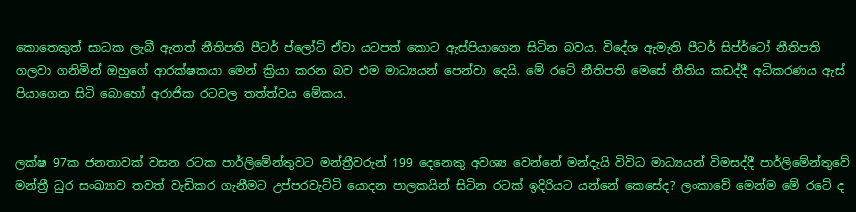කොතෙකුත් සාධක ලැබී ඇතත් නීතිපති පීටර් ප්ලෝට් ඒවා යටපත් කොට ඇස්පියාගෙන සිටින බවය. විදේශ ඇමැති පීටර් සිප්ර්ටෝ නීතිපති ගලවා ගනිමින් ඔහුගේ ආරක්ෂකයා මෙන් ක්‍රියා කරන බව එම මාධ්‍යයන් පෙන්වා දෙයි. මේ රටේ නීතිපති මෙසේ නීතිය කඩද්දී අධිකරණය ඇස් පියාගෙන සිටි බොහෝ අරාජික රටවල තත්ත්වය මේකය.


ලක්ෂ 97ක ජනතාවක් වසන රටක පාර්ලිමේන්තුවට මන්ත්‍රීවරුන් 199 දෙනෙකු අවශ්‍ය වෙන්නේ මන්දැයි විවිධ මාධ්‍යයන් විමසද්දී පාර්ලිමේන්තුවේ මන්ත්‍රී ධුර සංඛ්‍යාව තවත් වැඩිකර ගැනීමට උප්පරවැට්ටි යොදන පාලකයින් සිටින රටක් ඉදිරියට යන්නේ කෙසේද? ලංකාවේ මෙන්ම මේ රටේ ද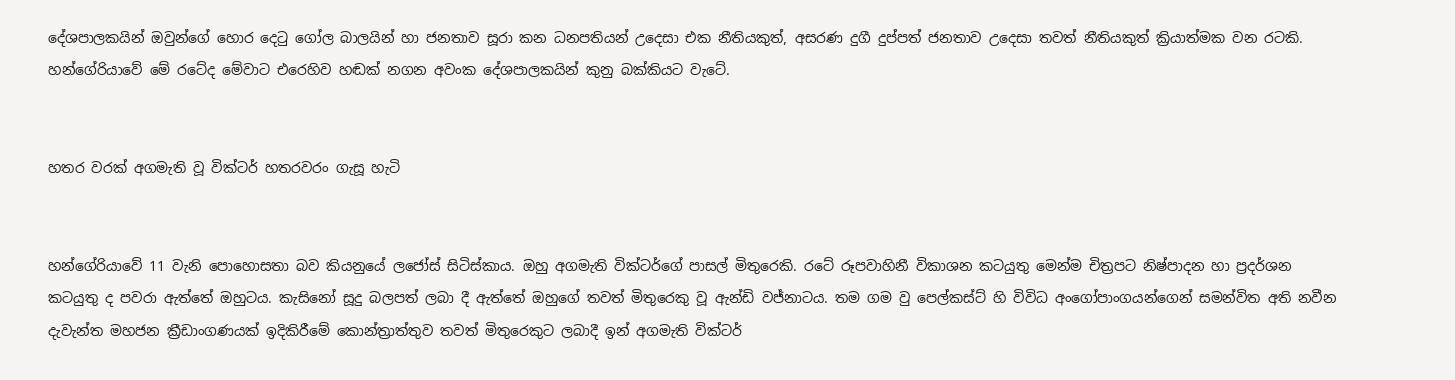දේශපාලකයින් ඔවුන්ගේ හොර දෙටු ගෝල බාලයින් හා ජනතාව සූරා කන ධනපතියන් උදෙසා එක නීතියකුත්, අසරණ දුගී දුප්පත් ජනතාව උදෙසා තවත් නීතියකුත් ක්‍රියාත්මක වන රටකි. හන්ගේරියාවේ මේ රටේද මේවාට එරෙහිව හඬක් නගන අවංක දේශපාලකයින් කුනු බක්කියට වැටේ.


හතර වරක් අගමැති වූ වික්ටර් හතරවරං ගැසූ හැටි


හන්ගේරියාවේ 11 වැනි පොහොසතා බව කියනුයේ ලජෝස් සිටිස්කාය. ඔහු අගමැති වික්ටර්ගේ පාසල් මිතුරෙකි. රටේ රූපවාහිනී විකාශන කටයුතු මෙන්ම චිත්‍රපට නිෂ්පාදන හා ප්‍රදර්ශන කටයුතු ද පවරා ඇත්තේ ඔහුටය. කැසිනෝ සූදු බලපත් ලබා දී ඇත්තේ ඔහුගේ තවත් මිතුරෙකු වූ ඇන්ඩි වජ්නාටය. තම ගම වු පෙල්කස්ට් හි විවිධ අංගෝපාංගයන්ගෙන් සමන්විත අති නවීන දැවැන්ත මහජන ක්‍රීඩාංගණයක් ඉදිකිරීමේ කොන්ත්‍රාත්තුව තවත් මිතුරෙකුට ලබාදී ඉන් අගමැති වික්ටර්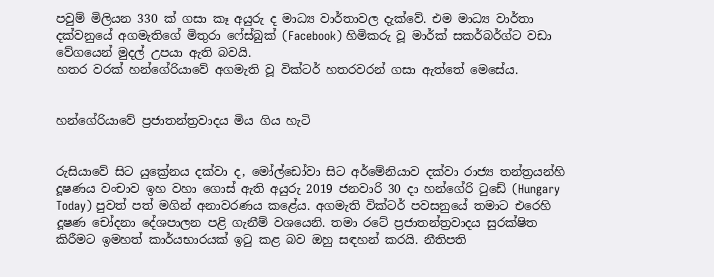පවුම් මිලියන 330 ක් ගසා කෑ අයුරු ද මාධ්‍ය වාර්තාවල දැක්වේ. එම මාධ්‍ය වාර්තා දක්වනුයේ අගමැතිගේ මිතුරා ෆේස්බුක් (Facebook) හිමිකරු වූ මාර්ක් සකර්බර්ග්ට වඩා වේගයෙන් මුදල් උපයා ඇති බවයි.
හතර වරක් හන්ගේරියාවේ අගමැති වූ වික්ටර් හතරවරන් ගසා ඇත්තේ මෙසේය.


හන්ගේරියාවේ ප්‍රජාතන්ත්‍රවාදය මිය ගිය හැටි


රුසියාවේ සිට යුක්‍රේනය දක්වා ද, මෝල්ඩෝවා සිට අර්මේනියාව දක්වා රාජ්‍ය තන්ත්‍රයන්හි දූෂණය වංචාව ඉහ වහා ගොස් ඇති අයුරු 2019 ජනවාරි 30 දා හන්ගේරි ටුඩේ (Hungary Today) පුවත් පත් මගින් අනාවරණය කළේය. අගමැති වික්ටර් පවසනුයේ තමාට එරෙහි දූෂණ චෝදනා දේශපාලන පළි ගැනීම් වශයෙනි. තමා රටේ ප්‍රජාතන්ත්‍රවාදය සුරක්ෂිත කිරීමට ඉමහත් කාර්යභාරයක් ඉටු කළ බව ඔහු සඳහන් කරයි. නීතිපති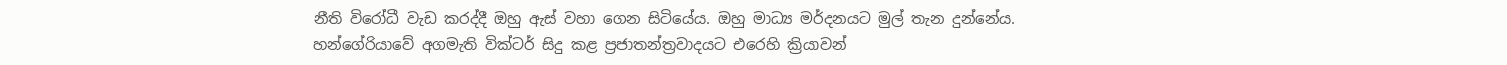නීති විරෝධී වැඩ කරද්දී ඔහු ඇස් වහා ගෙන සිටියේය. ඔහු මාධ්‍ය මර්දනයට මුල් තැන දුන්නේය.
හන්ගේරියාවේ අගමැති වික්ටර් සිදු කළ ප්‍රජාතන්ත්‍රවාදයට එරෙහි ක්‍රියාවන්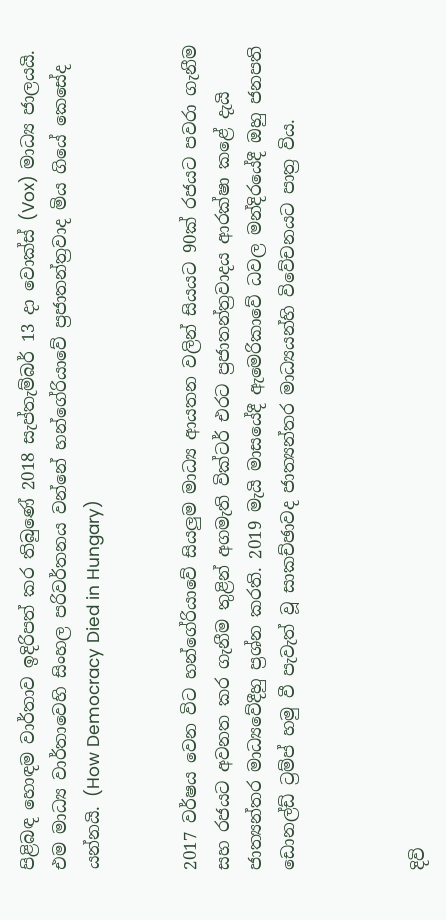පිළිබඳ හොඳම වාර්තාව ඉදිරිපත් කර තිබුණේ 2018 සැප්තැම්බර් 13 දා වොක්ස් (Vox) මාධ්‍ය ජාලයයි. එම මාධ්‍ය වාර්තාවෙහි සිංහල පරිවර්තනය වන්නේ හන්ගේරියාවේ ප්‍රජාතන්ත්‍රවාද මිය ගියේ කෙසේද යන්නයි. (How Democracy Died in Hungary)


2017 වර්ෂය වෙන විට හන්ගේරියාවේ සියලුම මාධ්‍ය ආයතන වලින් සියයට 90ක් රජයට පවරා ගැනීම සහ රජයට අවනත කර ගැනීම තුළින් අගමැති වික්ටර් එරට ප්‍රජාතන්ත්‍රවාදය ආරක්ෂා කළේ දැයි ජාත්‍යන්තර මාධ්‍යවේදීහු ප්‍රශ්න කරති. 2019 මැයි මාසයේදී ඇමෙරිකාවේ ධවල මන්දිරයේදී ඔහු ජනපති ඩොනල්ඩ් ට්‍රම්ප් හමු වී පැවැත් වූ සාකච්ඡාවද ජාත්‍යන්තර මාධ්‍යයන්හි විවේචනයට පාත්‍ර විය.



දිවි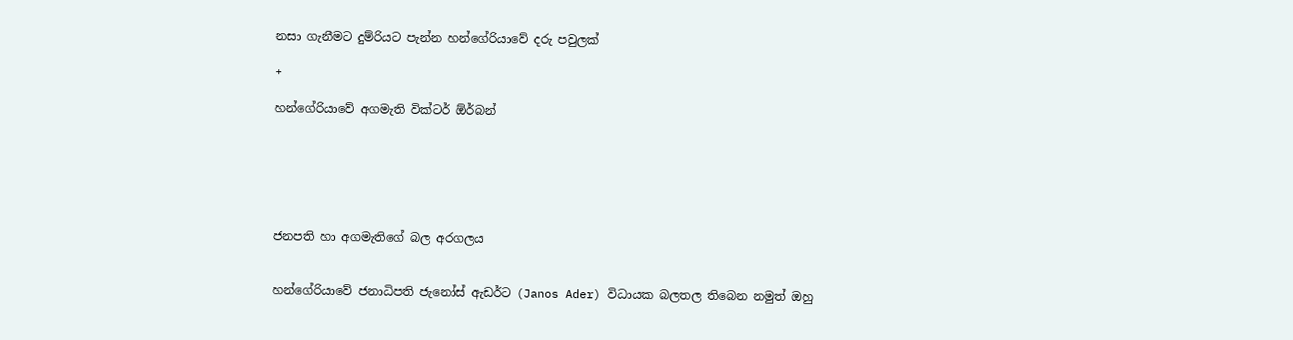නසා ගැනීමට දුම්රියට පැන්න හන්ගේරියාවේ දරු පවුලක්

+

හන්ගේරියාවේ අගමැති වික්ටර් ඕර්බන්






ජනපති හා අගමැතිගේ බල අරගලය


හන්ගේරියාවේ ජනාධිපති ජැනෝස් ඇඩර්ට (Janos Ader) විධායක බලතල තිබෙන නමුත් ඔහු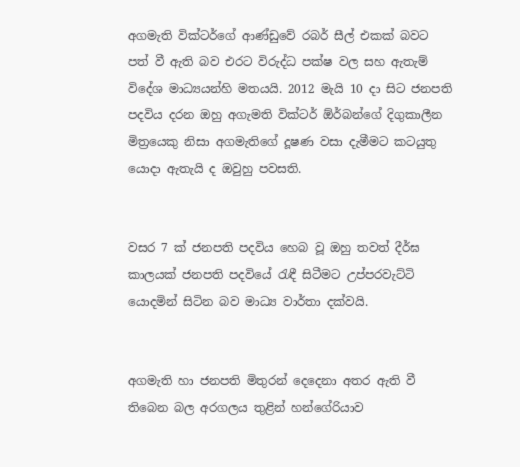අගමැති වික්ටර්ගේ ආණ්ඩුවේ රබර් සීල් එකක් බවට පත් වී ඇති බව එරට විරුද්ධ පක්ෂ වල සහ ඇතැම් විදේශ මාධ්‍යයන්හි මතයයි. 2012 මැයි 10 දා සිට ජනපති පදවිය දරන ඔහු අගැමති වික්ටර් ඕර්බන්ගේ දිගුකාලීන මිත්‍රයෙකු නිසා අගමැතිගේ දූෂණ වසා දැමීමට කටයුතු යොදා ඇතැයි ද ඔවුහු පවසති.


වසර 7 ක් ජනපති පදවිය හෙබ වූ ඔහු තවත් දීර්ඝ කාලයක් ජනපති පදවියේ රැඳී සිටීමට උප්පරවැට්ටි යොදමින් සිටින බව මාධ්‍ය වාර්තා දක්වයි.


අගමැති හා ජනපති මිතුරන් දෙදෙනා අතර ඇති වී තිබෙන බල අරගලය තුළින් හන්ගේරියාව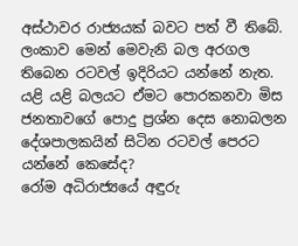අස්ථාවර රාජ්‍යයක් බවට පත් වී තිබේ. ලංකාව මෙන් මෙවැනි බල අරගල තිබෙන රටවල් ඉදිරියට යන්නේ නැත. යළි යළි බලයට ඒමට පොරකනවා මිස ජනතාවගේ පොදු ප්‍රශ්න දෙස නොබලන දේශපාලකයින් සිටින රටවල් පෙරට යන්නේ කෙසේද?
රෝම අධිරාජ්‍යයේ අඳුරු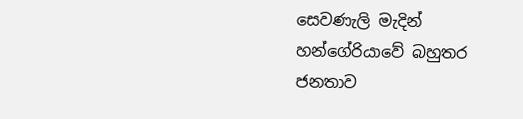සෙවණැලි මැදින් හන්ගේරියාවේ බහුතර ජනතාව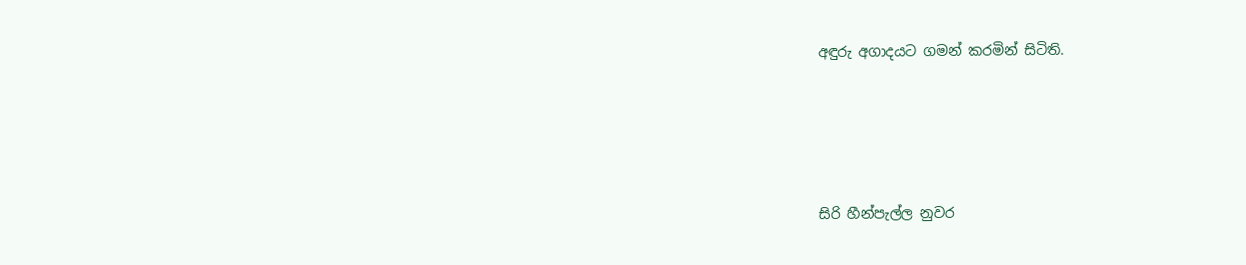අඳුරු අගාදයට ගමන් කරමින් සිටිති.





සිරි හීන්පැල්ල නුවර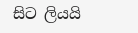සිට ලියයි